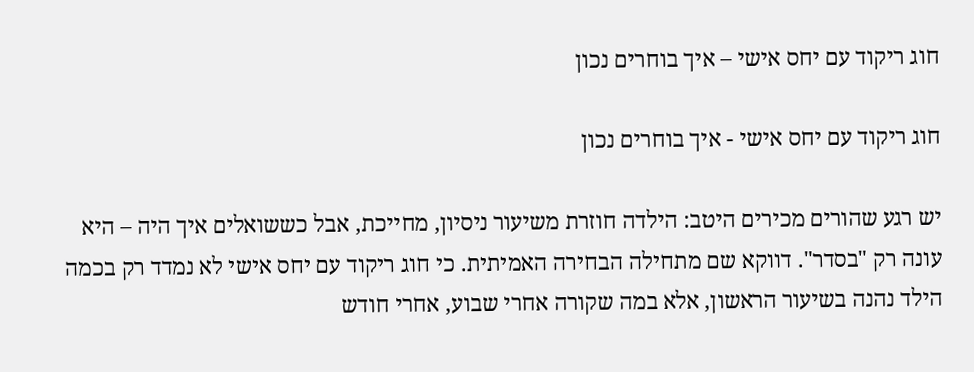חוג ריקוד עם יחס אישי – איך בוחרים נכון

חוג ריקוד עם יחס אישי - איך בוחרים נכון

יש רגע שהורים מכירים היטב: הילדה חוזרת משיעור ניסיון, מחייכת, אבל כששואלים איך היה – היא עונה רק "בסדר". דווקא שם מתחילה הבחירה האמיתית. כי חוג ריקוד עם יחס אישי לא נמדד רק בכמה הילד נהנה בשיעור הראשון, אלא במה שקורה אחרי שבוע, אחרי חודש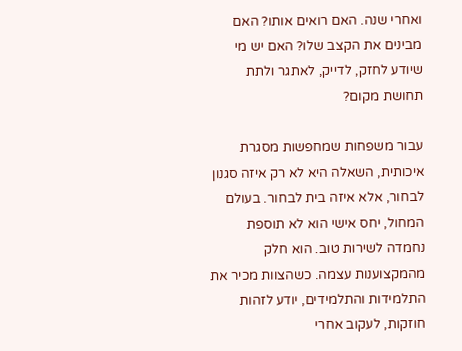ואחרי שנה. האם רואים אותו? האם מבינים את הקצב שלו? האם יש מי שיודע לחזק, לדייק, לאתגר ולתת תחושת מקום?

עבור משפחות שמחפשות מסגרת איכותית, השאלה היא לא רק איזה סגנון לבחור, אלא איזה בית לבחור. בעולם המחול, יחס אישי הוא לא תוספת נחמדה לשירות טוב. הוא חלק מהמקצוענות עצמה. כשהצוות מכיר את התלמידות והתלמידים, יודע לזהות חוזקות, לעקוב אחרי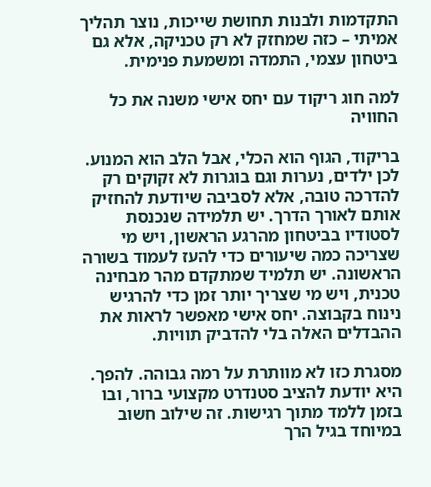התקדמות ולבנות תחושת שייכות, נוצר תהליך אמיתי – כזה שמחזק לא רק טכניקה, אלא גם ביטחון עצמי, התמדה ומשמעת פנימית.

למה חוג ריקוד עם יחס אישי משנה את כל החוויה

בריקוד, הגוף הוא הכלי, אבל הלב הוא המנוע. לכן ילדים, נערות וגם בוגרות לא זקוקים רק להדרכה טובה, אלא לסביבה שיודעת להחזיק אותם לאורך הדרך. יש תלמידה שנכנסת לסטודיו בביטחון מהרגע הראשון, ויש מי שצריכה כמה שיעורים כדי להעז לעמוד בשורה הראשונה. יש תלמיד שמתקדם מהר מבחינה טכנית, ויש מי שצריך יותר זמן כדי להרגיש נינוח בקבוצה. יחס אישי מאפשר לראות את ההבדלים האלה בלי להדביק תוויות.

מסגרת כזו לא מוותרת על רמה גבוהה. להפך. היא יודעת להציב סטנדרט מקצועי ברור, ובו בזמן ללמד מתוך רגישות. זה שילוב חשוב במיוחד בגיל הרך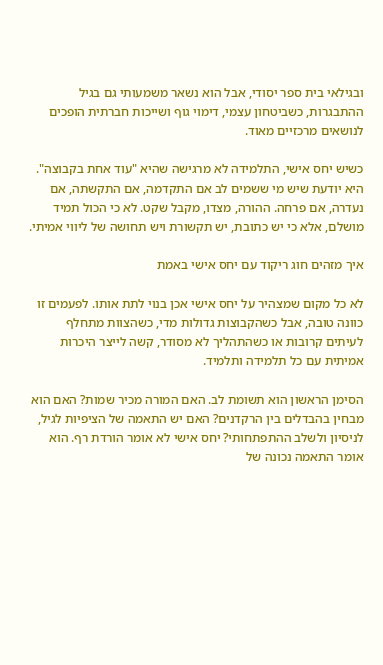ובגילאי בית ספר יסודי, אבל הוא נשאר משמעותי גם בגיל ההתבגרות, כשביטחון עצמי, דימוי גוף ושייכות חברתית הופכים לנושאים מרכזיים מאוד.

כשיש יחס אישי, התלמידה לא מרגישה שהיא "עוד אחת בקבוצה". היא יודעת שיש מי ששמים לב אם התקדמה, אם התקשתה, אם נעדרה, אם פרחה. ההורה, מצדו, מקבל שקט. לא כי הכול תמיד מושלם, אלא כי יש כתובת, יש תקשורת ויש תחושה של ליווי אמיתי.

איך מזהים חוג ריקוד עם יחס אישי באמת

לא כל מקום שמצהיר על יחס אישי אכן בנוי לתת אותו. לפעמים זו כוונה טובה, אבל כשהקבוצות גדולות מדי, כשהצוות מתחלף לעיתים קרובות או כשהתהליך לא מסודר, קשה לייצר היכרות אמיתית עם כל תלמידה ותלמיד.

הסימן הראשון הוא תשומת לב. האם המורה מכיר שמות? האם הוא מבחין בהבדלים בין הרקדנים? האם יש התאמה של הציפיות לגיל, לניסיון ולשלב ההתפתחותי? יחס אישי לא אומר הורדת רף. הוא אומר התאמה נכונה של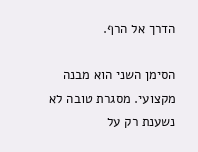הדרך אל הרף.

הסימן השני הוא מבנה מקצועי. מסגרת טובה לא נשענת רק על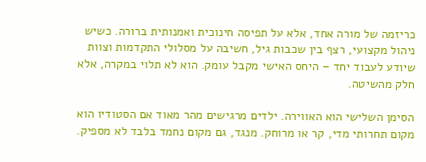כריזמה של מורה אחד, אלא על תפיסה חינוכית ואמנותית ברורה. כשיש ניהול מקצועי, רצף בין שכבות גיל, חשיבה על מסלולי התקדמות וצוות שיודע לעבוד יחד – היחס האישי מקבל עומק. הוא לא תלוי במקרה, אלא חלק מהשיטה.

הסימן השלישי הוא האווירה. ילדים מרגישים מהר מאוד אם הסטודיו הוא מקום תחרותי מדי, קר או מרוחק. מנגד, גם מקום נחמד בלבד לא מספיק.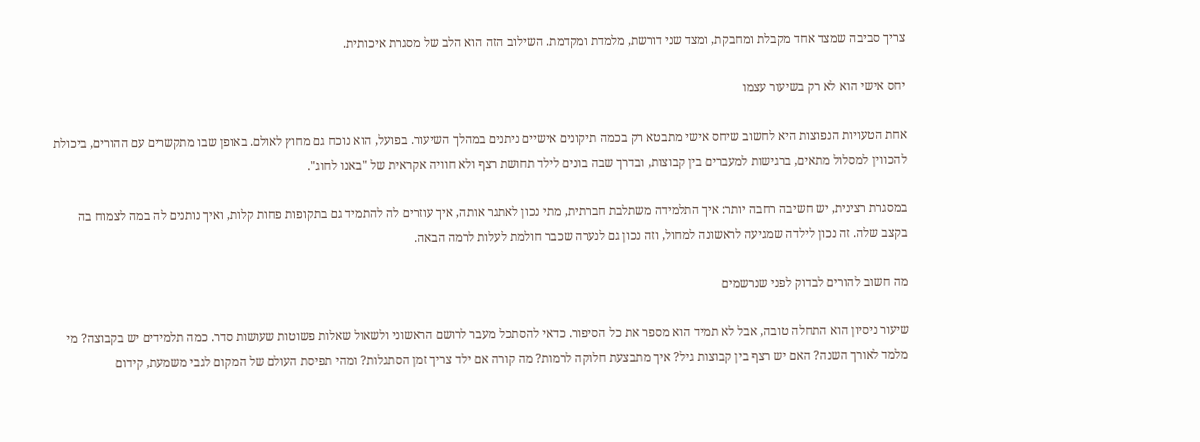צריך סביבה שמצד אחד מקבלת ומחבקת, ומצד שני דורשת, מלמדת ומקדמת. השילוב הזה הוא הלב של מסגרת איכותית.

יחס אישי הוא לא רק בשיעור עצמו

אחת הטעויות הנפוצות היא לחשוב שיחס אישי מתבטא רק בכמה תיקונים אישיים ניתנים במהלך השיעור. בפועל, הוא נוכח גם מחוץ לאולם. באופן שבו מתקשרים עם ההורים, ביכולת להכווין למסלול מתאים, ברגישות למעברים בין קבוצות, ובדרך שבה בונים לילד תחושת רצף ולא חוויה אקראית של "באנו לחוג".

במסגרת רצינית, יש חשיבה רחבה יותר: איך התלמידה משתלבת חברתית, מתי נכון לאתגר אותה, איך עוזרים לה להתמיד גם בתקופות פחות קלות, ואיך נותנים לה במה לצמוח בה בקצב שלה. זה נכון לילדה שמגיעה לראשונה למחול, וזה נכון גם לנערה שכבר חולמת לעלות לרמה הבאה.

מה חשוב להורים לבדוק לפני שנרשמים

שיעור ניסיון הוא התחלה טובה, אבל לא תמיד הוא מספר את כל הסיפור. כדאי להסתכל מעבר לרושם הראשוני ולשאול שאלות פשוטות שעושות סדר. כמה תלמידים יש בקבוצה? מי מלמד לאורך השנה? האם יש רצף בין קבוצות גיל? איך מתבצעת חלוקה לרמות? מה קורה אם ילד צריך זמן הסתגלות? ומהי תפיסת העולם של המקום לגבי משמעת, קידום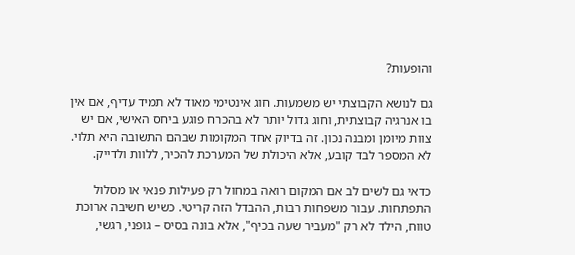והופעות?

גם לנושא הקבוצתי יש משמעות. חוג אינטימי מאוד לא תמיד עדיף, אם אין בו אנרגיה קבוצתית, וחוג גדול יותר לא בהכרח פוגע ביחס האישי, אם יש צוות מיומן ומבנה נכון. זה בדיוק אחד המקומות שבהם התשובה היא תלוי. לא המספר לבד קובע, אלא היכולת של המערכת להכיר, ללוות ולדייק.

כדאי גם לשים לב אם המקום רואה במחול רק פעילות פנאי או מסלול התפתחות. עבור משפחות רבות, ההבדל הזה קריטי. כשיש חשיבה ארוכת טווח, הילד לא רק "מעביר שעה בכיף", אלא בונה בסיס – גופני, רגשי,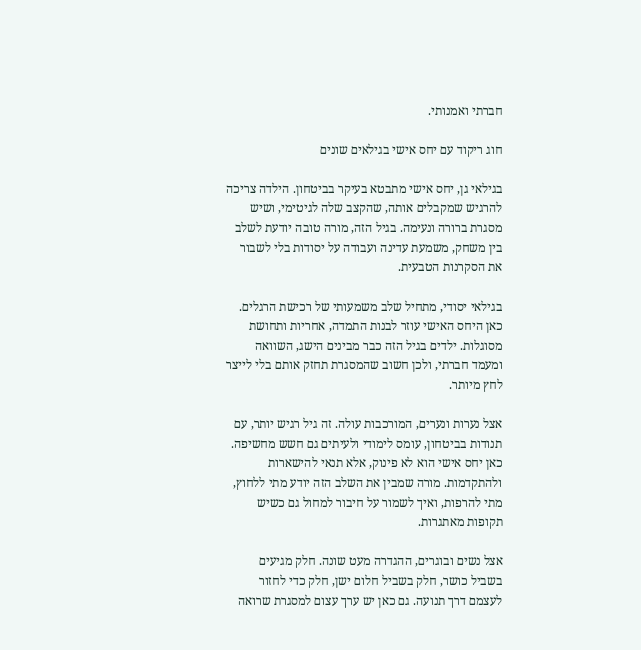חברתי ואמנותי.

חוג ריקוד עם יחס אישי בגילאים שונים

בגילאי גן, יחס אישי מתבטא בעיקר בביטחון. הילדה צריכה להרגיש שמקבלים אותה, שהקצב שלה לגיטימי, ושיש מסגרת ברורה ונעימה. בגיל הזה, מורה טובה יודעת לשלב בין משחק, משמעת עדינה ועבודה על יסודות בלי לשבור את הסקרנות הטבעית.

בגילאי יסודי, מתחיל שלב משמעותי של רכישת הרגלים. כאן היחס האישי עוזר לבנות התמדה, אחריות ותחושת מסוגלות. ילדים בגיל הזה כבר מבינים הישג, השוואה ומעמד חברתי, ולכן חשוב שהמסגרת תחזק אותם בלי לייצר לחץ מיותר.

אצל נערות ונערים, המורכבות עולה. זה גיל רגיש יותר, עם תנודות בביטחון, עומס לימודי ולעיתים גם חשש מחשיפה. כאן יחס אישי הוא לא פינוק, אלא תנאי להישארות ולהתקדמות. מורה שמבין את השלב הזה יודע מתי ללחוץ, מתי להרפות, ואיך לשמור על חיבור למחול גם כשיש תקופות מאתגרות.

אצל נשים ובוגרים, ההגדרה מעט שונה. חלק מגיעים בשביל כושר, חלק בשביל חלום ישן, חלק כדי לחזור לעצמם דרך תנועה. גם כאן יש ערך עצום למסגרת שרואה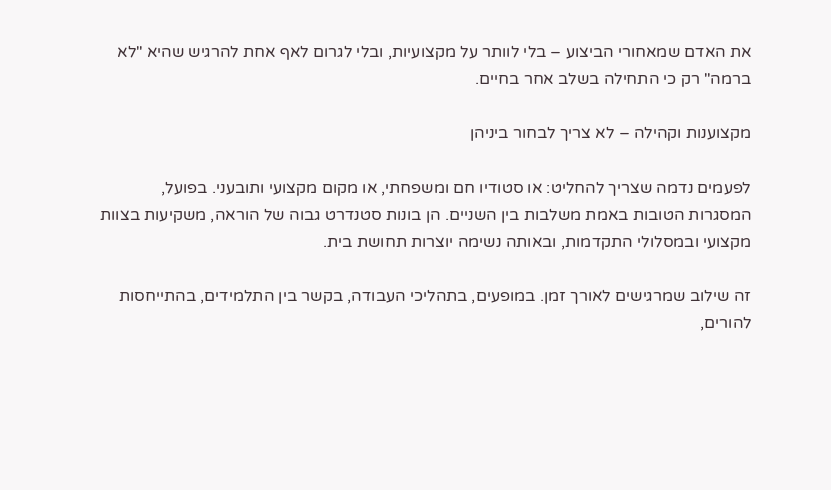את האדם שמאחורי הביצוע – בלי לוותר על מקצועיות, ובלי לגרום לאף אחת להרגיש שהיא "לא ברמה" רק כי התחילה בשלב אחר בחיים.

מקצוענות וקהילה – לא צריך לבחור ביניהן

לפעמים נדמה שצריך להחליט: או סטודיו חם ומשפחתי, או מקום מקצועי ותובעני. בפועל, המסגרות הטובות באמת משלבות בין השניים. הן בונות סטנדרט גבוה של הוראה, משקיעות בצוות מקצועי ובמסלולי התקדמות, ובאותה נשימה יוצרות תחושת בית.

זה שילוב שמרגישים לאורך זמן. במופעים, בתהליכי העבודה, בקשר בין התלמידים, בהתייחסות להורים,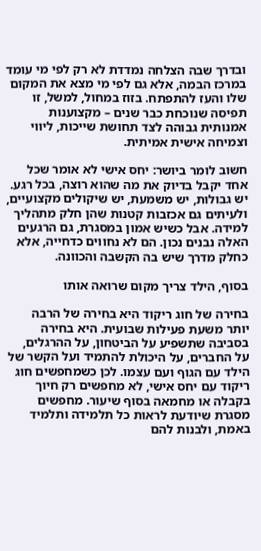ובדרך שבה הצלחה נמדדת לא רק לפי מי עומד במרכז הבמה, אלא גם לפי מי מצא את המקום שלו והעז להתפתח. בזוז במחול, למשל, זו תפיסה שנוכחת כבר שנים – מקצוענות אמנותית גבוהה לצד תחושת שייכות, ליווי וצמיחה אישית אמיתית.

חשוב לומר ביושר: יחס אישי לא אומר שכל אחד יקבל בדיוק את מה שהוא רוצה, בכל רגע. יש גבולות, יש משמעת, יש שיקולים מקצועיים, ולעיתים גם אכזבות קטנות שהן חלק מתהליך למידה. אבל כשיש אמון במסגרת, גם הרגעים האלה נבנים נכון. הם לא נחווים כדחייה, אלא כחלק מדרך שיש בה הקשבה והכוונה.

בסוף, הילד צריך מקום שרואה אותו

בחירה של חוג ריקוד היא בחירה של הרבה יותר משעת פעילות שבועית. היא בחירה בסביבה שתשפיע על הביטחון, על ההרגלים, על החברים, על היכולת להתמיד ועל הקשר של הילד עם הגוף ועם עצמו. לכן כשמחפשים חוג ריקוד עם יחס אישי, לא מחפשים רק חיוך בקבלה או מחמאה בסוף שיעור. מחפשים מסגרת שיודעת לראות כל תלמידה ותלמיד באמת, ולבנות להם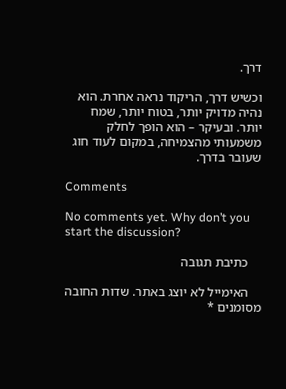דרך.

וכשיש דרך, הריקוד נראה אחרת. הוא נהיה מדויק יותר, בטוח יותר, שמח יותר. ובעיקר – הוא הופך לחלק משמעותי מהצמיחה, במקום לעוד חוג שעובר בדרך.

Comments

No comments yet. Why don’t you start the discussion?

    כתיבת תגובה

    האימייל לא יוצג באתר. שדות החובה מסומנים *